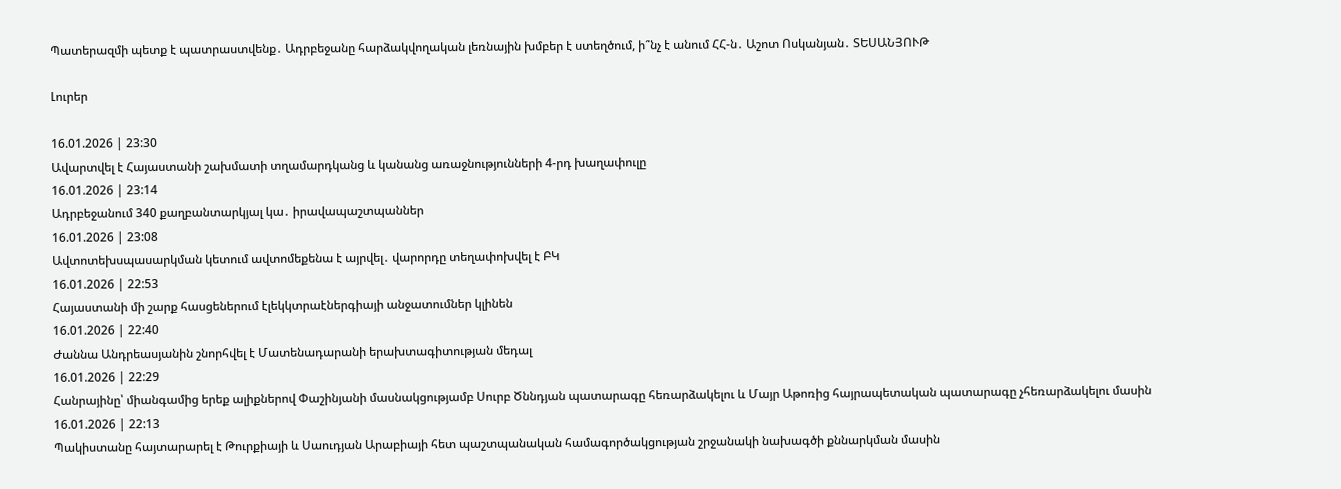Պատերազմի պետք է պատրաստվենք․ Ադրբեջանը հարձակվողական լեռնային խմբեր է ստեղծում, ի՞նչ է անում ՀՀ-ն․ Աշոտ Ոսկանյան․ ՏԵՍԱՆՅՈՒԹ

Լուրեր

16.01.2026 | 23:30
Ավարտվել է Հայաստանի շախմատի տղամարդկանց և կանանց առաջնությունների 4-րդ խաղափուլը
16.01.2026 | 23:14
Ադրբեջանում 340 քաղբանտարկյալ կա․ իրավապաշտպաններ
16.01.2026 | 23:08
Ավտոտեխսպասարկման կետում ավտոմեքենա է այրվել․ վարորդը տեղափոխվել է ԲԿ
16.01.2026 | 22:53
Հայաստանի մի շարք հասցեներում էլեկկտրաէներգիայի անջատումներ կլինեն
16.01.2026 | 22:40
Ժաննա Անդրեասյանին շնորհվել է Մատենադարանի երախտագիտության մեդալ
16.01.2026 | 22:29
Հանրայինը՝ միանգամից երեք ալիքներով Փաշինյանի մասնակցությամբ Սուրբ Ծննդյան պատարագը հեռարձակելու և Մայր Աթոռից հայրապետական պատարագը չհեռարձակելու մասին
16.01.2026 | 22:13
Պակիստանը հայտարարել է Թուրքիայի և Սաուդյան Արաբիայի հետ պաշտպանական համագործակցության շրջանակի նախագծի քննարկման մասին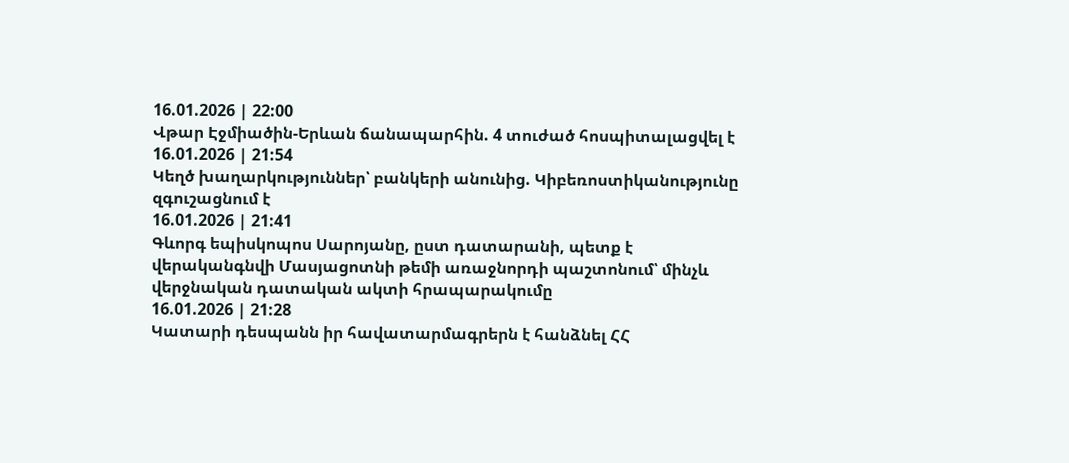16.01.2026 | 22:00
Վթար Էջմիածին-Երևան ճանապարհին. 4 տուժած հոսպիտալացվել է
16.01.2026 | 21:54
Կեղծ խաղարկություններ՝ բանկերի անունից. Կիբեռոստիկանությունը զգուշացնում է
16.01.2026 | 21:41
Գևորգ եպիսկոպոս Սարոյանը, ըստ դատարանի, պետք է վերականգնվի Մասյացոտնի թեմի առաջնորդի պաշտոնում՝ մինչև վերջնական դատական ակտի հրապարակումը
16.01.2026 | 21:28
Կատարի դեսպանն իր հավատարմագրերն է հանձնել ՀՀ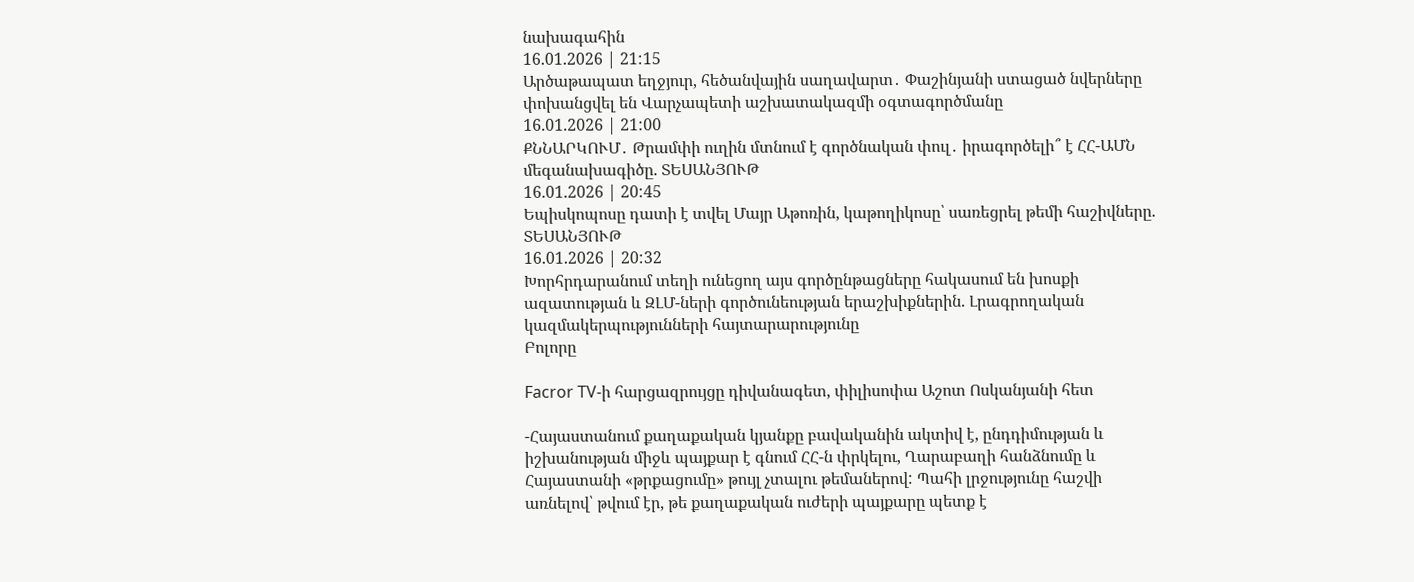նախագահին
16.01.2026 | 21:15
Արծաթապատ եղջյուր, հեծանվային սաղավարտ․ Փաշինյանի ստացած նվերները փոխանցվել են Վարչապետի աշխատակազմի օգտագործմանը
16.01.2026 | 21:00
ՔՆՆԱՐԿՈՒՄ․ Թրամփի ուղին մտնում է գործնական փուլ․ իրագործելի՞ է ՀՀ-ԱՄՆ մեգանախագիծը. ՏԵՍԱՆՅՈՒԹ
16.01.2026 | 20:45
Եպիսկոպոսը դատի է տվել Մայր Աթոռին, կաթողիկոսը՝ սառեցրել թեմի հաշիվները. ՏԵՍԱՆՅՈՒԹ
16.01.2026 | 20:32
Խորհրդարանում տեղի ունեցող այս գործընթացները հակասում են խոսքի ազատության և ԶԼՄ-ների գործունեության երաշխիքներին. Լրագրողական կազմակերպությունների հայտարարությունը
Բոլորը

Facror TV-ի հարցազրույցը դիվանագետ, փիլիսոփա Աշոտ Ոսկանյանի հետ

-Հայաստանում քաղաքական կյանքը բավականին ակտիվ է, ընդդիմության և իշխանության միջև պայքար է գնում ՀՀ-ն փրկելու, Ղարաբաղի հանձնումը և Հայաստանի «թրքացումը» թույլ չտալու թեմաներով: Պահի լրջությունը հաշվի առնելով՝ թվում էր, թե քաղաքական ուժերի պայքարը պետք է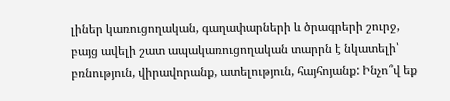լիներ կառուցողական, գաղափարների և ծրագրերի շուրջ, բայց ավելի շատ ապակառուցողական տարրն է նկատելի՝ բռնություն, վիրավորանք, ատելություն, հայհոյանք: Ինչո՞վ եք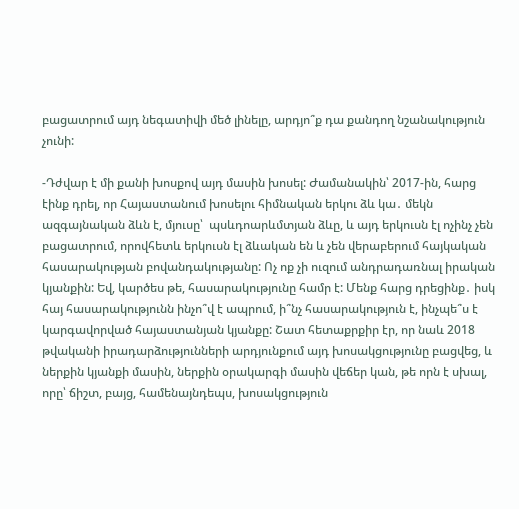բացատրում այդ նեգատիվի մեծ լինելը, արդյո՞ք դա քանդող նշանակություն չունի:

-Դժվար է մի քանի խոսքով այդ մասին խոսել: Ժամանակին՝ 2017-ին, հարց էինք դրել, որ Հայաստանում խոսելու հիմնական երկու ձև կա․ մեկն ազգայնական ձևն է, մյուսը՝  պսևդոարևմտյան ձևը, և այդ երկուսն էլ ոչինչ չեն բացատրում, որովհետև երկուսն էլ ձևական են և չեն վերաբերում հայկական հասարակության բովանդակությանը: Ոչ ոք չի ուզում անդրադառնալ իրական կյանքին: Եվ, կարծես թե, հասարակությունը համր է: Մենք հարց դրեցինք․ իսկ հայ հասարակությունն ինչո՞վ է ապրում, ի՞նչ հասարակություն է, ինչպե՞ս է կարգավորված հայաստանյան կյանքը: Շատ հետաքրքիր էր, որ նաև 2018 թվականի իրադարձությունների արդյունքում այդ խոսակցությունը բացվեց, և ներքին կյանքի մասին, ներքին օրակարգի մասին վեճեր կան, թե որն է սխալ, որը՝ ճիշտ, բայց, համենայնդեպս, խոսակցություն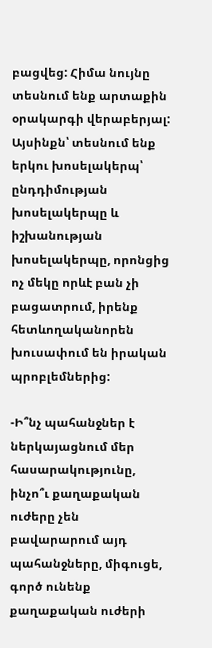բացվեց: Հիմա նույնը տեսնում ենք արտաքին օրակարգի վերաբերյալ: Այսինքն՝ տեսնում ենք երկու խոսելակերպ՝ ընդդիմության խոսելակերպը և իշխանության խոսելակերպը, որոնցից ոչ մեկը որևէ բան չի բացատրում, իրենք հետևողականորեն խուսափում են իրական պրոբլեմներից:

-Ի՞նչ պահանջներ է ներկայացնում մեր հասարակությունը, ինչո՞ւ քաղաքական ուժերը չեն բավարարում այդ պահանջները, միգուցե, գործ ունենք քաղաքական ուժերի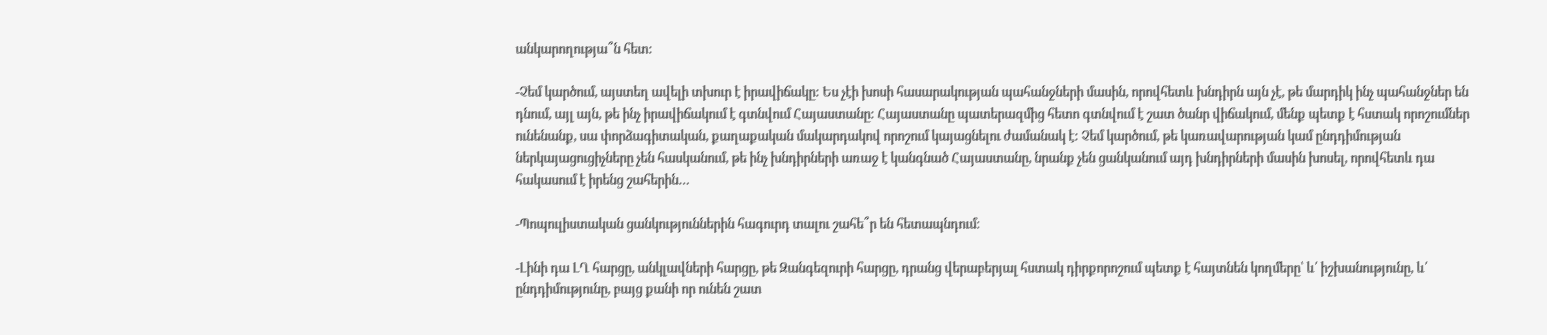անկարողությա՞ն հետ:

-Չեմ կարծում, այստեղ ավելի տխուր է իրավիճակը: Ես չէի խոսի հասարակության պահանջների մասին, որովհետև խնդիրն այն չէ, թե մարդիկ ինչ պահանջներ են դնում, այլ այն, թե ինչ իրավիճակում է գտնվում Հայաստանը: Հայաստանը պատերազմից հետո գտնվում է շատ ծանր վիճակում, մենք պետք է հստակ որոշումներ ունենանք, սա փորձագիտական, քաղաքական մակարդակով որոշում կայացնելու ժամանակ է: Չեմ կարծում, թե կառավարության կամ ընդդիմության ներկայացուցիչները չեն հասկանում, թե ինչ խնդիրների առաջ է կանգնած Հայաստանը, նրանք չեն ցանկանում այդ խնդիրների մասին խոսել, որովհետև դա հակասում է իրենց շահերին…

-Պոպուլիստական ցանկություններին հագուրդ տալու շահե՞ր են հետապնդում։

-Լինի դա ԼՂ հարցը, անկլավների հարցը, թե Զանգեզուրի հարցը, դրանց վերաբերյալ հստակ դիրքորոշում պետք է հայտնեն կողմերը՝ և՛ իշխանությունը, և՛ ընդդիմությունը, բայց քանի որ ունեն շատ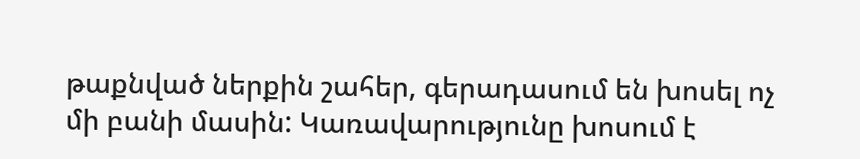թաքնված ներքին շահեր, գերադասում են խոսել ոչ մի բանի մասին: Կառավարությունը խոսում է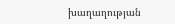խաղաղության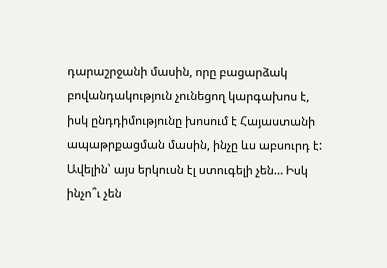դարաշրջանի մասին, որը բացարձակ բովանդակություն չունեցող կարգախոս է, իսկ ընդդիմությունը խոսում է Հայաստանի ապաթրքացման մասին, ինչը ևս աբսուրդ է: Ավելին՝ այս երկուսն էլ ստուգելի չեն… Իսկ ինչո՞ւ չեն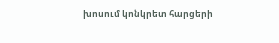խոսում կոնկրետ հարցերի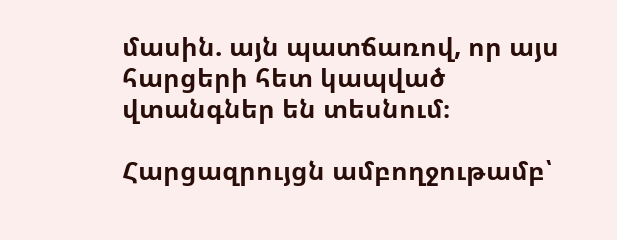մասին. այն պատճառով, որ այս հարցերի հետ կապված վտանգներ են տեսնում։

Հարցազրույցն ամբողջութամբ՝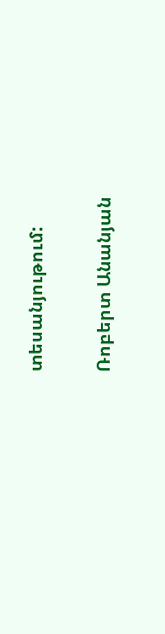տեսանյութում:

Ռոբերտ Անանյան